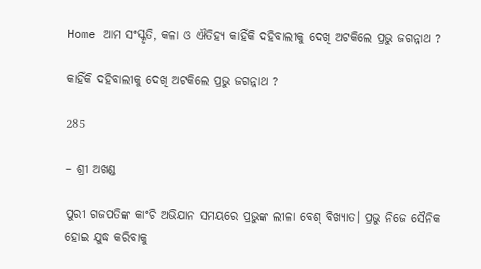Home ଆମ ସଂସ୍କୃତି, କଳା ଓ ଐତିହ୍ୟ କାହିଁକି ଦହିବାଲୀକୁ ଦେଖି ଅଟକିଲେ ପ୍ରଭୁ ଜଗନ୍ନାଥ ?

କାହିଁକି ଦହିବାଲୀକୁ ଦେଖି ଅଟକିଲେ ପ୍ରଭୁ ଜଗନ୍ନାଥ ?

285

– ଶ୍ରୀ ଅଖଣ୍ଡ

ପୁରୀ ଗଜପତିଙ୍କ କାଂଚି ଅଭିଯାନ ସମୟରେ ପ୍ରଭୁଙ୍କ ଲୀଳା ବେଶ୍ ବିଖ୍ୟାତ। ପ୍ରଭୁ ନିଜେ ସୈନିକ ହୋଇ ଯୁଦ୍ଧ କରିବାକୁ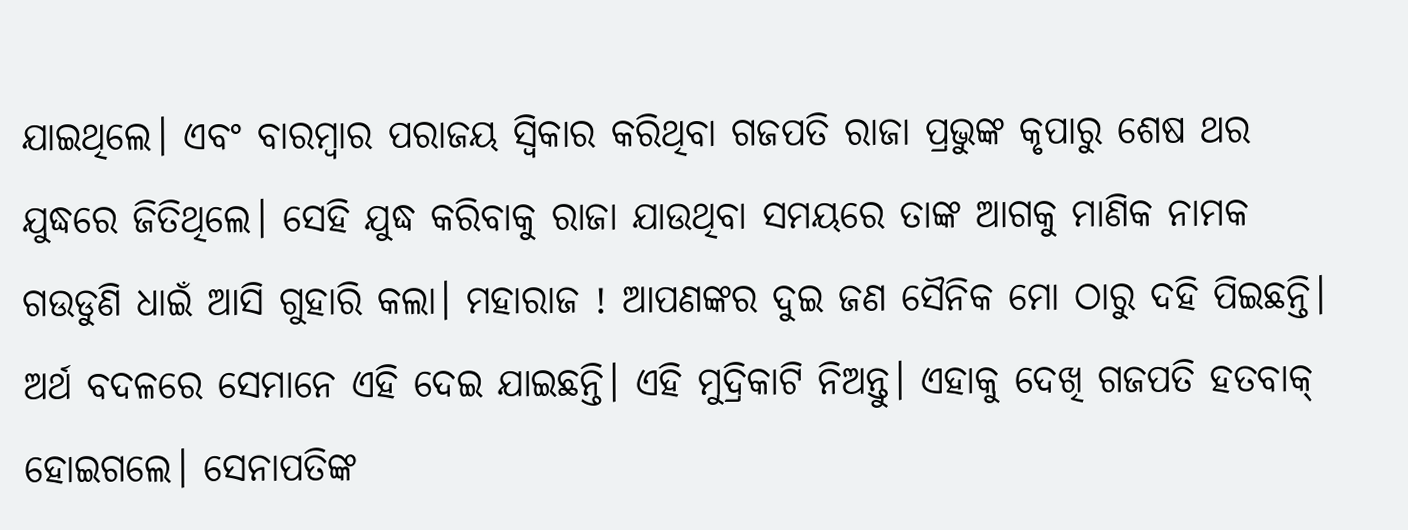ଯାଇଥିଲେ। ଏବଂ ବାରମ୍ବାର ପରାଜୟ ସ୍ୱିକାର କରିଥିବା ଗଜପତି ରାଜା ପ୍ରଭୁଙ୍କ କୃପାରୁ ଶେଷ ଥର ଯୁଦ୍ଧରେ ଜିତିଥିଲେ। ସେହି ଯୁଦ୍ଧ କରିବାକୁ ରାଜା ଯାଉଥିବା ସମୟରେ ତାଙ୍କ ଆଗକୁ ମାଣିକ ନାମକ ଗଉଡୁଣି ଧାଇଁ ଆସି ଗୁହାରି କଲା। ମହାରାଜ ! ଆପଣଙ୍କର ଦୁଇ ଜଣ ସୈନିକ ମୋ ଠାରୁ ଦହି ପିଇଛନ୍ତି। ଅର୍ଥ ବଦଳରେ ସେମାନେ ଏହି ଦେଇ ଯାଇଛନ୍ତି। ଏହି ମୁଦ୍ରିକାଟି ନିଅନ୍ତୁ। ଏହାକୁ ଦେଖି ଗଜପତି ହତବାକ୍ ହୋଇଗଲେ। ସେନାପତିଙ୍କ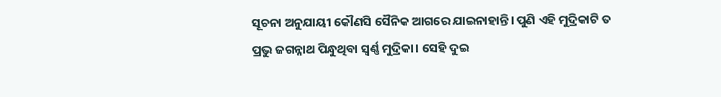ସୂଚନା ଅନୁଯାୟୀ କୌଣସି ସୈନିକ ଆଗରେ ଯାଇନାହାନ୍ତି। ପୁଣି ଏହି ମୁଦ୍ରିକାଟି ତ ପ୍ରଭୁ ଜଗନ୍ନାଥ ପିନ୍ଧୁଥିବା ସ୍ୱର୍ଣ୍ଣ ମୁଦ୍ରିକା। ସେହି ଦୁଇ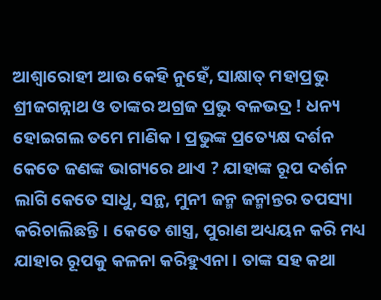ଆଶ୍ୱାରୋହୀ ଆଉ କେହି ନୁହେଁ, ସାକ୍ଷାତ୍ ମହାପ୍ରଭୁ ଶ୍ରୀଜଗନ୍ନାଥ ଓ ତାଙ୍କର ଅଗ୍ରଜ ପ୍ରଭୁ ବଳଭଦ୍ର ! ଧନ୍ୟ ହୋଇଗଲ ତମେ ମାଣିକ। ପ୍ରଭୁଙ୍କ ପ୍ରତ୍ୟେକ୍ଷ ଦର୍ଶନ କେତେ ଜଣଙ୍କ ଭାଗ୍ୟରେ ଥାଏ ? ଯାହାଙ୍କ ରୂପ ଦର୍ଶନ ଲାଗି କେତେ ସାଧୁ, ସନ୍ଥ, ମୁନୀ ଜନ୍ମ ଜନ୍ମାନ୍ତର ତପସ୍ୟା କରିଚାଲିଛନ୍ତି। କେତେ ଶାସ୍ତ୍ର, ପୁରାଣ ଅଧ୍ୟୟନ କରି ମଧ୍ୟ ଯାହାର ରୂପକୁ କଳନା କରିହୁଏନା। ତାଙ୍କ ସହ କଥା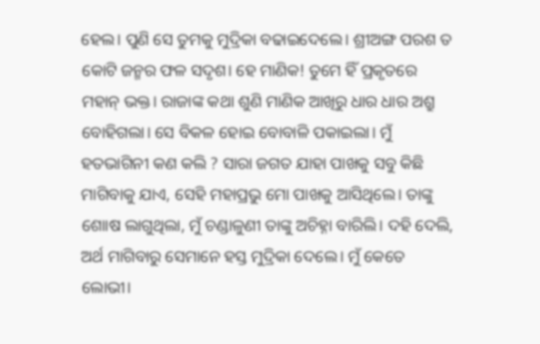ହେଲ। ପୁଣି ସେ ତୁମକୁ ମୁଦ୍ରିକା ବଢାଇଦେଲେ। ଶ୍ରୀଅଙ୍ଗ ପରଶ ତ କୋଟି ଜନ୍ମର ଫଳ ସଦୃଶ। ହେ ମାଣିକ! ତୁମେ ହିଁ ପ୍ରକୃତରେ ମହାନ୍ ଭକ୍ତ। ରାଜାଙ୍କ କଥା ଶୁଣି ମାଣିକ ଆଖିରୁ ଧାର ଧାର ଅଶ୍ରୁ ବୋହିଗଲା। ସେ ବିକଳ ହୋଇ ବୋବାଳି ପକାଇଲା। ମୁଁ ହତଭାଗିନୀ କଣ କଲି ? ସାରା ଜଗତ ଯାହା ପାଖକୁ ସବୁ କିଛି ମାଗିବାକୁ ଯାଏ, ସେହି ମହାପ୍ରଭୁ ମୋ ପାଖକୁ ଆସିଥିଲେ। ତାଙ୍କୁ ଶୋାଷ ଲାଗୁଥିଲା, ମୁଁ ଚଣ୍ଡାଳୁଣୀ ତାଙ୍କୁ ଅଚିହ୍ନା ବାରିଲି। ଦହି ଦେଲି, ଅର୍ଥ ମାଗିବାରୁ ସେମାନେ ହସ୍ତ ମୁଦ୍ରିକା ଦେଲେ। ମୁଁ କେତେ ଲୋଭୀ।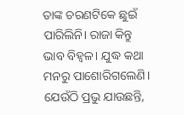ତାଙ୍କ ଚରଣଟିକେ ଛୁଇଁ ପାରିଲିନି। ରାଜା କିନ୍ତୁ ଭାବ ବିହ୍ୱଳ। ଯୁଦ୍ଧ କଥା ମନରୁ ପାଶୋରିଗଲେଣି। ଯେଉଁଠି ପ୍ରଭୁ ଯାଉଛନ୍ତି,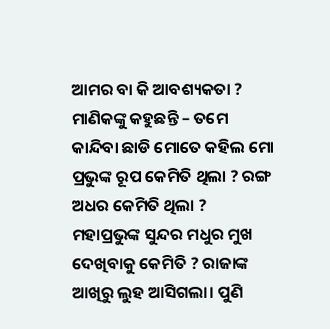ଆମର ବା କି ଆବଶ୍ୟକତା ? ମାଣିକଙ୍କୁ କହୁଛନ୍ତି – ତମେ କାନ୍ଦିବା ଛାଡି ମୋତେ କହିଲ ମୋ ପ୍ରଭୁଙ୍କ ରୂପ କେମିତି ଥିଲା ? ରଙ୍ଗ ଅଧର କେମିତି ଥିଲା ? ମହାପ୍ରଭୁଙ୍କ ସୁନ୍ଦର ମଧୁର ମୁଖ ଦେଖିବାକୁ କେମିତି ? ରାଜାଙ୍କ ଆଖିରୁ ଲୁହ ଆସିଗଲା। ପୁଣି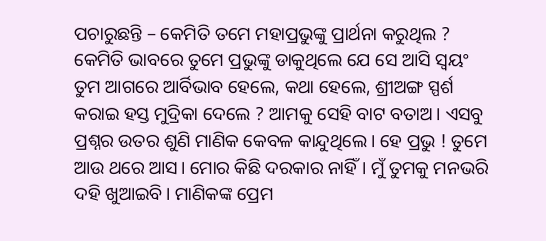ପଚାରୁଛନ୍ତି – କେମିତି ତମେ ମହାପ୍ରଭୁଙ୍କୁ ପ୍ରାର୍ଥନା କରୁଥିଲ ? କେମିତି ଭାବରେ ତୁମେ ପ୍ରଭୁଙ୍କୁ ଡାକୁଥିଲେ ଯେ ସେ ଆସି ସ୍ୱୟଂ ତୁମ ଆଗରେ ଆର୍ବିଭାବ ହେଲେ, କଥା ହେଲେ, ଶ୍ରୀଅଙ୍ଗ ସ୍ପର୍ଶ କରାଇ ହସ୍ତ ମୁଦ୍ରିକା ଦେଲେ ? ଆମକୁ ସେହି ବାଟ ବତାଅ। ଏସବୁ ପ୍ରଶ୍ନର ଉତର ଶୁଣି ମାଣିକ କେବଳ କାନ୍ଦୁଥିଲେ। ହେ ପ୍ରଭୁ ! ତୁମେ ଆଉ ଥରେ ଆସ। ମୋର କିଛି ଦରକାର ନାହିଁ। ମୁଁ ତୁମକୁ ମନଭରି ଦହି ଖୁଆଇବି। ମାଣିକଙ୍କ ପ୍ରେମ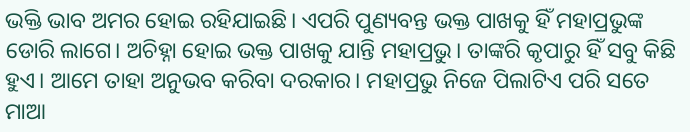ଭକ୍ତି ଭାବ ଅମର ହୋଇ ରହିଯାଇଛି। ଏପରି ପୁଣ୍ୟବନ୍ତ ଭକ୍ତ ପାଖକୁ ହିଁ ମହାପ୍ରଭୁଙ୍କ ଡୋରି ଲାଗେ। ଅଚିହ୍ନା ହୋଇ ଭକ୍ତ ପାଖକୁ ଯାନ୍ତି ମହାପ୍ରଭୁ। ତାଙ୍କରି କୃପାରୁ ହିଁ ସବୁ କିଛି ହୁଏ। ଆମେ ତାହା ଅନୁଭବ କରିବା ଦରକାର। ମହାପ୍ରଭୁ ନିଜେ ପିଲାଟିଏ ପରି ସତେ ମାଆ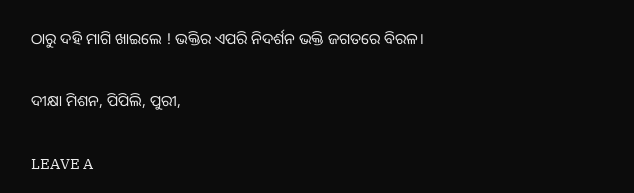ଠାରୁ ଦହି ମାଗି ଖାଇଲେ ! ଭକ୍ତିର ଏପରି ନିଦର୍ଶନ ଭକ୍ତି ଜଗତରେ ବିରଳ।

ଦୀକ୍ଷା ମିଶନ, ପିପିଲି, ପୁରୀ,

LEAVE A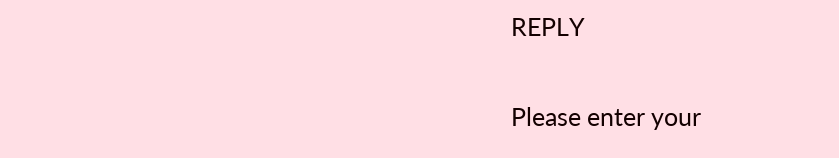REPLY

Please enter your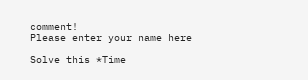comment!
Please enter your name here

Solve this *Time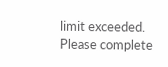limit exceeded. Please complete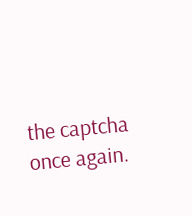the captcha once again.